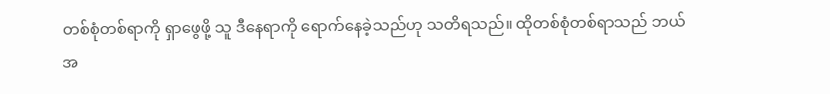တစ်စုံတစ်ရာကို ရှာဖွေဖို့ သူ ဒီနေရာကို ရောက်နေခဲ့သည်ဟု သတိရသည်။ ထိုတစ်စုံတစ်ရာသည် ဘယ်အ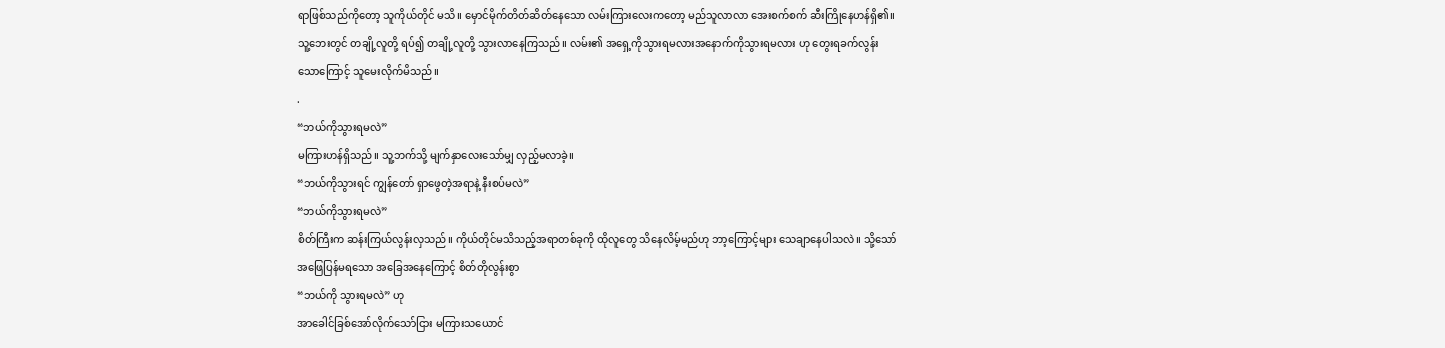ရာဖြစ်သည်ကိုတော့ သူကိုယ်တိုင် မသိ။ မှောင်မိုက်တိတ်ဆိတ်နေသော လမ်းကြားလေးကတော့ မည်သူလာလာ အေးစက်စက် ဆီးကြိုနေဟန်ရှိ၏။ သူ့ဘေးတွင် တချို့လူတို့ ရပ်၍ တချို့လူတို့ သွားလာနေကြသည်။ လမ်း၏ အရှေ့ကိုသွားရမလားအနောက်ကိုသွားရမလား ဟု တွေးရခက်လွန်းသောကြောင့် သူမေးလိုက်မိသည်။
.
“ဘယ်ကိုသွားရမလဲ”
မကြားဟန်ရှိသည်။ သူ့ဘက်သို့ မျက်နှာလေးသော်မျှ လှည့်မလာခဲ့။
“ဘယ်ကိုသွားရင် ကျွန်တော် ရှာဖွေတဲ့အရာနဲ့ နီးစပ်မလဲ”
“ဘယ်ကိုသွားရမလဲ”
စိတ်ကြီးက ဆန်းကြယ်လွန်းလှသည်။ ကိုယ်တိုင်မသိသည့်အရာတစ်ခုကို ထိုလူတွေ သိနေလိမ့်မည်ဟု ဘာ့ကြောင့်များ သေချာနေပါသလဲ။ သို့သော် အဖြေပြန်မရသော အခြေအနေကြောင့် စိတ်တိုလွန်းစွာ
“ဘယ်ကို သွားရမလဲ” ဟု
အာခေါင်ခြစ်အော်လိုက်သော်ငြား မကြားသယောင်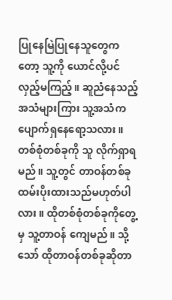ပြုနေမြဲပြုနေသူတွေကတော့ သူ့ကို ယောင်လို့ပင် လှည့်မကြည့်။ ဆူညံနေသည့် အသံများကြား သူ့အသံက ပျောက်ရှနေရော့သလား။ တစ်စုံတစ်ခုကို သူ လိုက်ရှာရမည်။ သူ့တွင် တာဝန်တစ်ခု ထမ်းပိုးထားသည်မဟုတ်ပါလား။ ထိုတစ်စုံတစ်ခုကိုတွေ့မှ သူ့တာဝန် ကျေမည်။ သို့သော် ထိုတာဝန်တစ်ခုဆိုတာ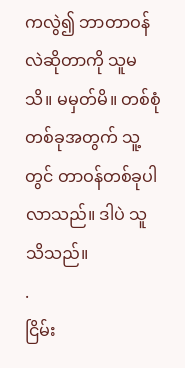ကလွဲ၍ ဘာတာဝန်လဲဆိုတာကို သူမသိ။ မမှတ်မိ။ တစ်စုံတစ်ခုအတွက် သူ့တွင် တာဝန်တစ်ခုပါလာသည်။ ဒါပဲ သူသိသည်။
.
ငြိမ်း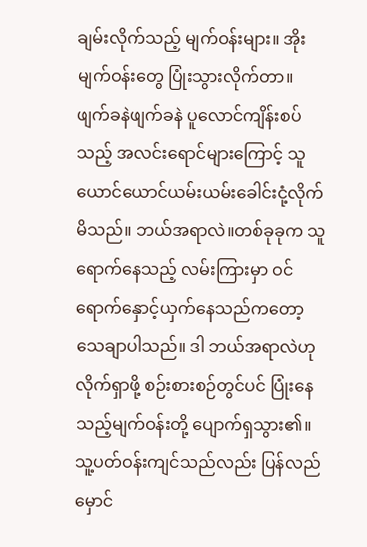ချမ်းလိုက်သည့် မျက်ဝန်းများ။ အိုး မျက်ဝန်းတွေ ပြုံးသွားလိုက်တာ။ ဖျက်ခနဲဖျက်ခနဲ ပူလောင်ကျိန်းစပ်သည့် အလင်းရောင်များကြောင့် သူ ယောင်ယောင်ယမ်းယမ်းခေါင်းငုံ့လိုက်မိသည်။ ဘယ်အရာလဲ။တစ်ခုခုက သူ ရောက်နေသည့် လမ်းကြားမှာ ဝင်ရောက်နှောင့်ယှက်နေသည်ကတော့ သေချာပါသည်။ ဒါ ဘယ်အရာလဲဟု လိုက်ရှာဖို့ စဉ်းစားစဉ်တွင်ပင် ပြုံးနေသည့်မျက်ဝန်းတို့ ပျောက်ရှသွား၏။
သူ့ပတ်ဝန်းကျင်သည်လည်း ပြန်လည် မှောင်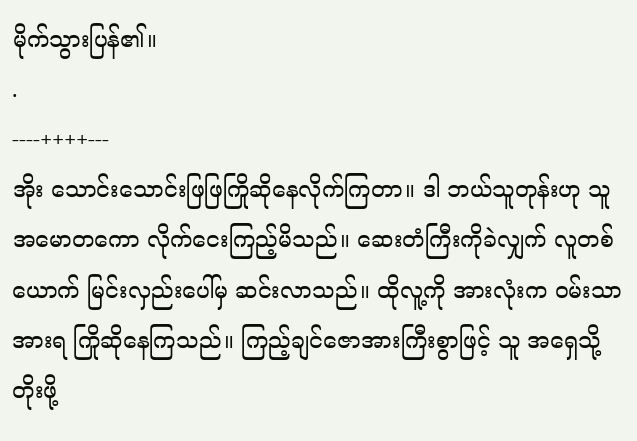မိုက်သွားပြန်၏။
.
----++++---
အိုး သောင်းသောင်းဖြဖြကြိုဆိုနေလိုက်ကြတာ။ ဒါ ဘယ်သူတုန်းဟု သူ အမောတကော လိုက်ငေးကြည့်မိသည်။ ဆေးတံကြီးကိုခဲလျှက် လူတစ်ယောက် မြင်းလှည်းပေါ်မှ ဆင်းလာသည်။ ထိုလူ့ကို အားလုံးက ဝမ်းသာအားရ ကြိုဆိုနေကြသည်။ ကြည့်ချင်ဇောအားကြီးစွာဖြင့် သူ အရှေသို့ တိုးဖို့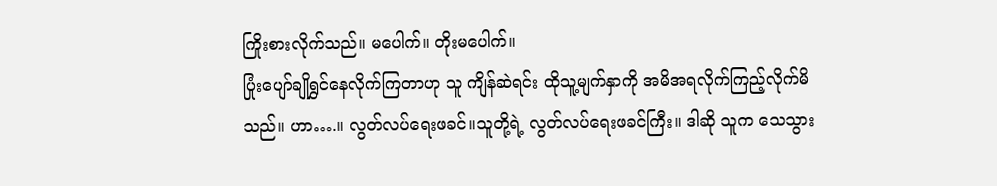ကြိုးစားလိုက်သည်။ မပေါက်။ တိုးမပေါက်။
ပြုံးပျော်ချိုရွှင်နေလိုက်ကြတာဟု သူ ကျိန်ဆဲရင်း ထိုသူ့မျက်နှာကို အမိအရလိုက်ကြည့်လိုက်မိသည်။ ဟာ….။ လွတ်လပ်ရေးဖခင်။သူတို့ရဲ့ လွတ်လပ်ရေးဖခင်ကြီး။ ဒါဆို သူက သေသွား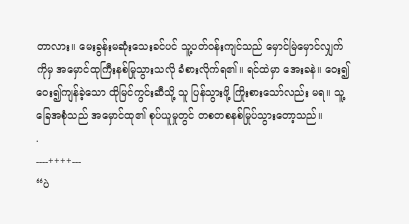တာလား။ မေးခွန်းမဆုံးသေးခင်ပင် သူ့ပတ်ဝန်းကျင်သည် မှောင်မြဲမှောင်လျှက်ကိုမှ အမှောင်ထုကြီးနစ်မြုသွားသလို ခံစားလိုက်ရ၏။ ရင်ထဲမှာ အေးခနဲ။ ဝေး၍ဝေး၍ကျန်ခဲ့သော ထိုမြင်ကွင်းဆီသို့ သူ ပြန်သွားဖို့ ကြိုးစားသော်လည်း မရ။ သူ့ခြေအစုံသည် အမှောင်ထု၏ စုပ်ယူမှုတွင် တစတစနစ်မြုပ်သွားတော့သည်။
.
----++++---
“ပဲ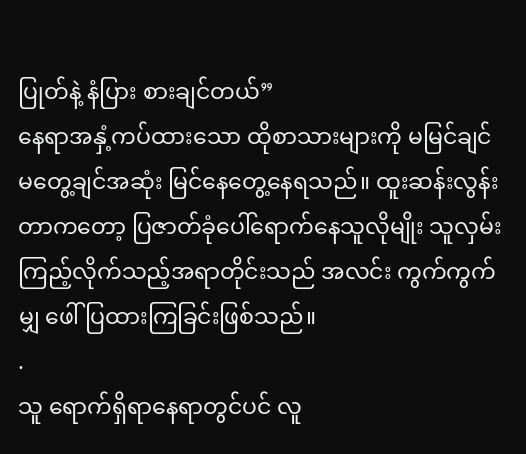ပြုတ်နဲ့ နံပြား စားချင်တယ်”
နေရာအနှံ့ကပ်ထားသော ထိုစာသားများကို မမြင်ချင်မတွေ့ချင်အဆုံး မြင်နေတွေ့နေရသည်။ ထူးဆန်းလွန်းတာကတော့ ပြဇာတ်ခုံပေါ်ရောက်နေသူလိုမျိုး သူလှမ်းကြည့်လိုက်သည့်အရာတိုင်းသည် အလင်း ကွက်ကွက်မျှ ဖေါ်ပြထားကြခြင်းဖြစ်သည်။
.
သူ ရောက်ရှိရာနေရာတွင်ပင် လူ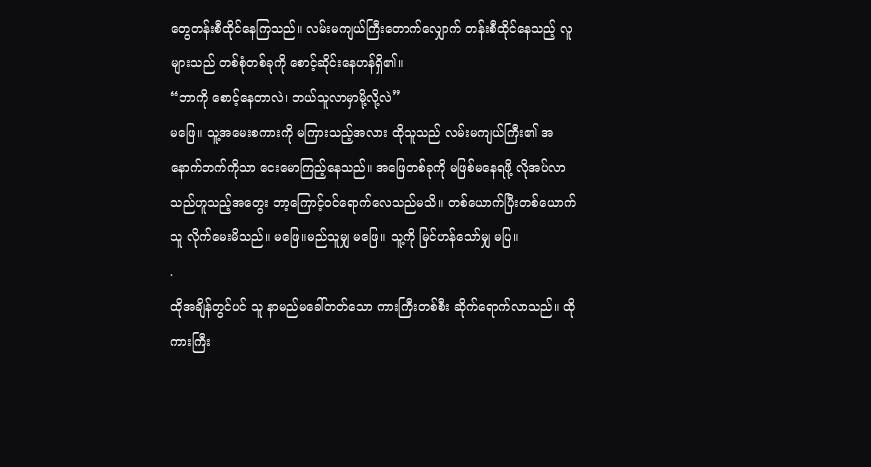တွေတန်းစီထိုင်နေကြသည်။ လမ်းမကျယ်ကြီးတောက်လျှောက် တန်းစီထိုင်နေသည့် လူများသည် တစ်စုံတစ်ခုကို စောင့်ဆိုင်းနေဟန်ရှိ၏။
“ဘာကို စောင့်နေတာလဲ၊ ဘယ်သူလာမှာမို့လို့လဲ”
မဖြေ။ သူ့အမေးစကားကို မကြားသည့်အလား ထိုသူသည် လမ်းမကျယ်ကြီး၏ အနောက်ဘက်ကိုသာ ငေးမောကြည့်နေသည်။ အဖြေတစ်ခုကို မဖြစ်မနေရဖို့ လိုအပ်လာသည်ဟူသည့်အတွေး ဘာ့ကြောင့်ဝင်ရောက်လေသည်မသိ။ တစ်ယောက်ပြီးတစ်ယောက် သူ လိုက်မေးမိသည်။ မဖြေ။မည်သူမျှ မဖြေ။ သူ့ကို မြင်ဟန်သော်မျှ မပြ။
.
ထိုအချိန်တွင်ပင် သူ နာမည်မခေါ်တတ်သော ကားကြီးတစ်စီး ဆိုက်ရောက်လာသည်။ ထို ကားကြီး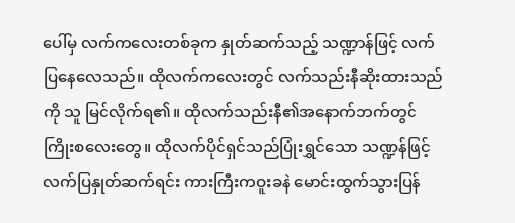ပေါ်မှ လက်ကလေးတစ်ခုက နှုတ်ဆက်သည့် သဏ္ဍာန်ဖြင့် လက်ပြနေလေသည်။ ထိုလက်ကလေးတွင် လက်သည်းနီဆိုးထားသည်ကို သူ မြင်လိုက်ရ၏။ ထိုလက်သည်းနီ၏အနောက်ဘက်တွင် ကြိုးစလေးတွေ။ ထိုလက်ပိုင်ရှင်သည်ပြုံးရွှင်သော သဏ္ဍန်ဖြင့် လက်ပြနှုတ်ဆက်ရင်း ကားကြီးကဝူးခနဲ မောင်းထွက်သွားပြန်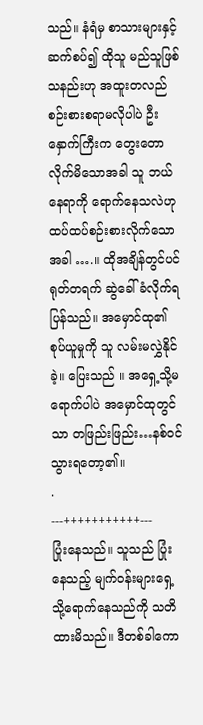သည်။ နံရံမှ စာသားများနှင့်ဆက်စပ်၍ ထိုသူ မည်သူဖြစ်သနည်းဟု အထူးတလည်စဉ်းစားစရာမလိုပါပဲ ဦးနှောက်ကြီးက တွေးတောလိုက်မိသောအခါ သူ ဘယ်နေရာကို ရောက်နေသလဲဟု ထပ်ထပ်စဉ်းစားလိုက်သောအခါ ….။ ထိုအချိန်တွင်ပင် ရုတ်တရက် ဆွဲခေါ်ခံလိုက်ရပြန်သည်။ အမှောင်ထု၏ စုပ်ယူမှုကို သူ လမ်းမလွှဲနိုင်ခဲ့။ ပြေးသည် ။ အရှေ့သို့မရောက်ပါပဲ အမှောင်ထုတွင်သာ တဖြည်းဖြည်း…နစ်ဝင်သွားရတော့၏။
.
---+++++++++++---
ပြုံးနေသည်။ သူသည် ပြုံးနေသည့် မျက်ဝန်းများရှေ့သို့ရောက်နေသည်ကို သတိထားမိသည်။ ဒီတစ်ခါကော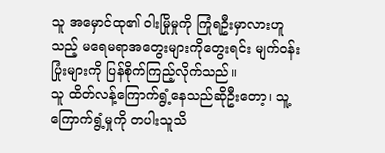သူ အမှောင်ထု၏ ဝါးမြိုမှုကို ကြုံရဦးမှာလားဟူသည့် မရေမရာအတွေးများကိုတွေးရင်း မျက်ဝန်းပြုံးများကို ပြန်စိုက်ကြည့်လိုက်သည်။
သူ ထိတ်လန့်ကြောက်ရွံ့နေသည်ဆိုဦးတော့၊ သူ့ကြောက်ရွံ့မှုကို တပါးသူသိ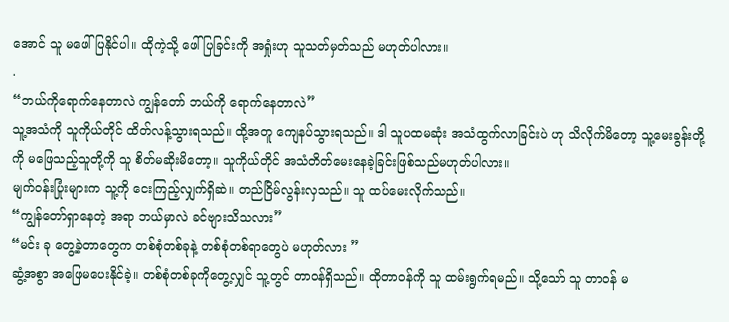အောင် သူ မဖေါ်ပြနိုင်ပါ။ ထိုကဲ့သို့ ဖေါ်ပြခြင်းကို အရှုံးဟု သူသတ်မှတ်သည် မဟုတ်ပါလား။
.
“ဘယ်ကိုရောက်နေတာလဲ ကျွန်တော် ဘယ်ကို ရောက်နေတာလဲ”
သူ့အသံကို သူကိုယ်တိုင် ထိတ်လန့်သွားရသည်။ ထို့အတူ ကျေနပ်သွားရသည်။ ဒါ သူပထမဆုံး အသံထွက်လာခြင်းပဲ ဟု သိလိုက်မိတော့ သူ့မေးခွန်းတို့ကို မဖြေသည့်သူတို့ကို သူ စိတ်မဆိုးမိတော့။ သူကိုယ်တိုင် အသံတိတ်မေးနေခဲ့ခြင်းဖြစ်သည်မဟုတ်ပါလား။
မျက်ဝန်းပြုံးများက သူ့ကို ငေးကြည့်လျှက်ရှိဆဲ။ တည်ငြိမ်လွန်းလှသည်။ သူ ထပ်မေးလိုက်သည်။
“ကျွန်တော်ရှာနေတဲ့ အရာ ဘယ်မှာလဲ ခင်ဗျားသိသလား”
“မင်း ခု တွေ့ခဲ့တာတွေက တစ်စုံတစ်ခုနဲ့ တစ်စုံတစ်ရာတွေပဲ မဟုတ်လား ”
ဆွံ့အစွာ အဖြေမပေးနိုင်ခဲ့။ တစ်စုံတစ်ခုကိုတွေ့လျှင် သူ့တွင် တာဝန်ရှိသည်။ ထိုတာဝန်ကို သူ ထမ်းရွက်ရမည်။ သို့သော် သူ တာဝန် မ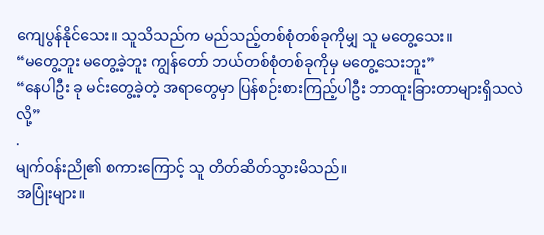ကျေပွန်နိုင်သေး။ သူသိသည်က မည်သည့်တစ်စုံတစ်ခုကိုမျှ သူ မတွေ့သေး။
“မတွေ့ဘူး မတွေ့ခဲ့ဘူး ကျွန်တော် ဘယ်တစ်စုံတစ်ခုကိုမှ မတွေ့သေးဘူး”
“နေပါဦး ခု မင်းတွေ့ခဲ့တဲ့ အရာတွေမှာ ပြန်စဉ်းစားကြည့်ပါဦး ဘာထူးခြားတာများရှိသလဲလို့”
.
မျက်ဝန်းညို၏ စကားကြောင့် သူ တိတ်ဆိတ်သွားမိသည်။
အပြုံးများ။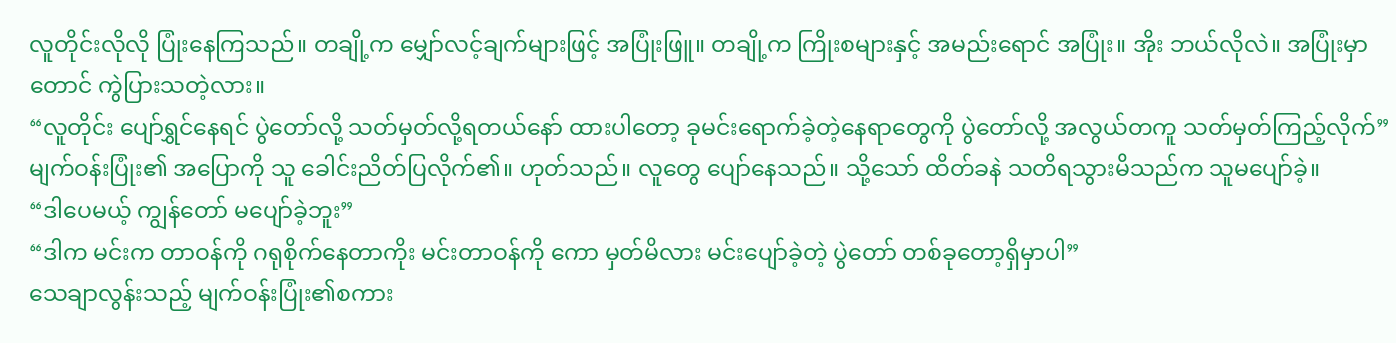လူတိုင်းလိုလို ပြုံးနေကြသည်။ တချို့က မျှော်လင့်ချက်များဖြင့် အပြုံးဖြူ။ တချို့က ကြိုးစများနှင့် အမည်းရောင် အပြုံး။ အိုး ဘယ်လိုလဲ။ အပြုံးမှာတောင် ကွဲပြားသတဲ့လား။
“လူတိုင်း ပျော်ရွှင်နေရင် ပွဲတော်လို့ သတ်မှတ်လို့ရတယ်နော် ထားပါတော့ ခုမင်းရောက်ခဲ့တဲ့နေရာတွေကို ပွဲတော်လို့ အလွယ်တကူ သတ်မှတ်ကြည့်လိုက်”
မျက်ဝန်းပြုံး၏ အပြောကို သူ ခေါင်းညိတ်ပြလိုက်၏။ ဟုတ်သည်။ လူတွေ ပျော်နေသည်။ သို့သော် ထိတ်ခနဲ သတိရသွားမိသည်က သူမပျော်ခဲ့။
“ဒါပေမယ့် ကျွန်တော် မပျော်ခဲ့ဘူး”
“ဒါက မင်းက တာဝန်ကို ဂရုစိုက်နေတာကိုး မင်းတာဝန်ကို ကော မှတ်မိလား မင်းပျော်ခဲ့တဲ့ ပွဲတော် တစ်ခုတော့ရှိမှာပါ”
သေချာလွန်းသည့် မျက်ဝန်းပြုံး၏စကား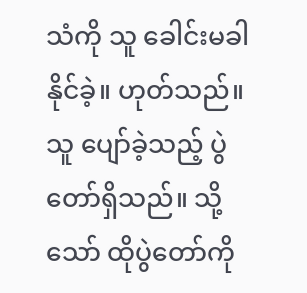သံကို သူ ခေါင်းမခါနိုင်ခဲ့။ ဟုတ်သည်။ သူ ပျော်ခဲ့သည့် ပွဲတော်ရှိသည်။ သို့သော် ထိုပွဲတော်ကို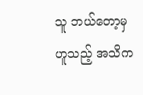သူ ဘယ်တော့မှ ဟူသည့် အသိက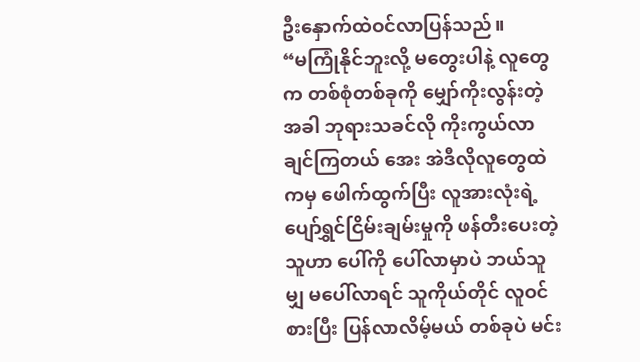ဦးနှောက်ထဲဝင်လာပြန်သည်။
“မကြုံနိုင်ဘူးလို့ မတွေးပါနဲ့ လူတွေက တစ်စုံတစ်ခုကို မျှော်ကိုးလွန်းတဲ့အခါ ဘုရားသခင်လို ကိုးကွယ်လာချင်ကြတယ် အေး အဲဒီလိုလူတွေထဲကမှ ဖေါက်ထွက်ပြီး လူအားလုံးရဲ့ ပျော်ရွှင်ငြိမ်းချမ်းမှုကို ဖန်တီးပေးတဲ့သူဟာ ပေါ်ကို ပေါ်လာမှာပဲ ဘယ်သူမျှ မပေါ်လာရင် သူကိုယ်တိုင် လူဝင်စားပြီး ပြန်လာလိမ့်မယ် တစ်ခုပဲ မင်း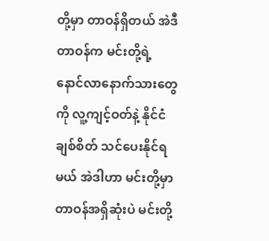တို့မှာ တာဝန်ရှိတယ် အဲဒီတာဝန်က မင်းတို့ရဲ့ နောင်လာနောက်သားတွေကို လူ့ကျင့်ဝတ်နဲ့ နိုင်ငံချစ်စိတ် သင်ပေးနိုင်ရမယ် အဲဒါဟာ မင်းတို့မှာ တာဝန်အရှိဆုံးပဲ မင်းတို့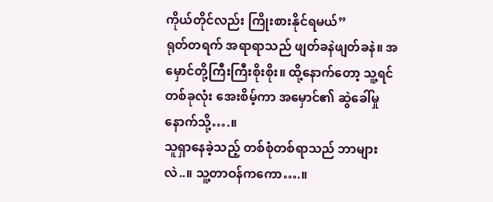ကိုယ်တိုင်လည်း ကြိုးစားနိုင်ရမယ်”
ရုတ်တရက် အရာရာသည် ဖျတ်ခနဲဖျတ်ခနဲ။ အမှောင်တို့ကြီးကြီးစိုးစိုး။ ထို့နောက်တော့ သူ့ရင်တစ်ခုလုံး အေးစိမ့်ကာ အမှောင်၏ ဆွဲခေါ်မှုနောက်သို့….။
သူရှာနေခဲ့သည့် တစ်စုံတစ်ရာသည် ဘာများလဲ..။ သူ့တာဝန်ကကော….။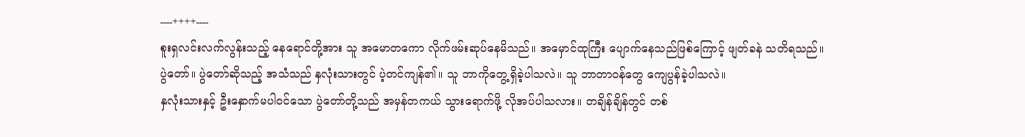----++++----
စူးရှလင်းလက်လွန်းသည့် နေရောင်တို့အား သူ အမောတကော လိုက်ဖမ်းဆုပ်နေမိသည်။ အမှောင်ထုကြီး ပျောက်နေသည်ဖြစ်ကြောင့် ဖျတ်ခနဲ သတိရသည်။
ပွဲတော်။ ပွဲတော်ဆိုသည့် အသံသည် နှလုံးသားတွင် ပဲ့တင်ကျန်၏။ သူ ဘာကိုတွေ့ရှိခဲ့ပါသလဲ။ သူ ဘာတာဝန်တွေ ကျေပွန်ခဲ့ပါသလဲ။
နှလုံးသားနှင့် ဦးနှောက်မပါဝင်သော ပွဲတော်တို့သည် အမှန်တကယ် သွားရောက်ဖို့ လိုအပ်ပါသလား။ တချိန်ချိန်တွင် တစ်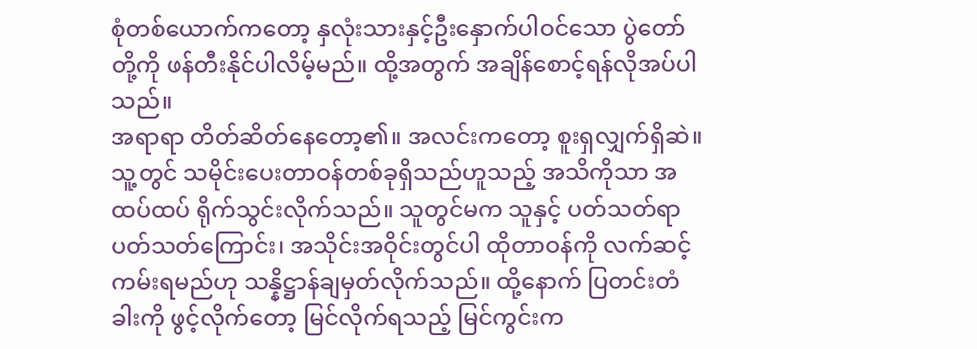စုံတစ်ယောက်ကတော့ နှလုံးသားနှင့်ဦးနှောက်ပါဝင်သော ပွဲတော်တို့ကို ဖန်တီးနိုင်ပါလိမ့်မည်။ ထို့အတွက် အချိန်စောင့်ရန်လိုအပ်ပါသည်။
အရာရာ တိတ်ဆိတ်နေတော့၏။ အလင်းကတော့ စူးရှလျှက်ရှိဆဲ။
သူ့တွင် သမိုင်းပေးတာဝန်တစ်ခုရှိသည်ဟူသည့် အသိကိုသာ အထပ်ထပ် ရိုက်သွင်းလိုက်သည်။ သူတွင်မက သူနှင့် ပတ်သတ်ရာပတ်သတ်ကြောင်း၊ အသိုင်းအဝိုင်းတွင်ပါ ထိုတာဝန်ကို လက်ဆင့်ကမ်းရမည်ဟု သန္နိဋ္ဌာန်ချမှတ်လိုက်သည်။ ထို့နောက် ပြတင်းတံခါးကို ဖွင့်လိုက်တော့ မြင်လိုက်ရသည့် မြင်ကွင်းက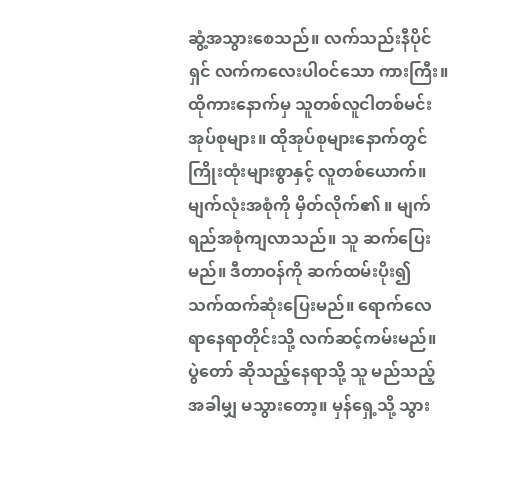ဆွံ့အသွားစေသည်။ လက်သည်းနီပိုင်ရှင် လက်ကလေးပါဝင်သော ကားကြီး။ ထိုကားနောက်မှ သူတစ်လူငါတစ်မင်း အုပ်စုများ။ ထိုအုပ်စုများနောက်တွင် ကြိုးထုံးများစွာနှင့် လူတစ်ယောက်။ မျက်လုံးအစုံကို မှိတ်လိုက်၏ ။ မျက်ရည်အစုံကျလာသည်။ သူ ဆက်ပြေးမည်။ ဒီတာဝန်ကို ဆက်ထမ်းပိုး၍ သက်ထက်ဆုံးပြေးမည်။ ရောက်လေရာနေရာတိုင်းသို့ လက်ဆင့်ကမ်းမည်။
ပွဲတော် ဆိုသည့်နေရာသို့ သူ မည်သည့်အခါမျှ မသွားတော့။ မှန်ရှေ့သို့ သွား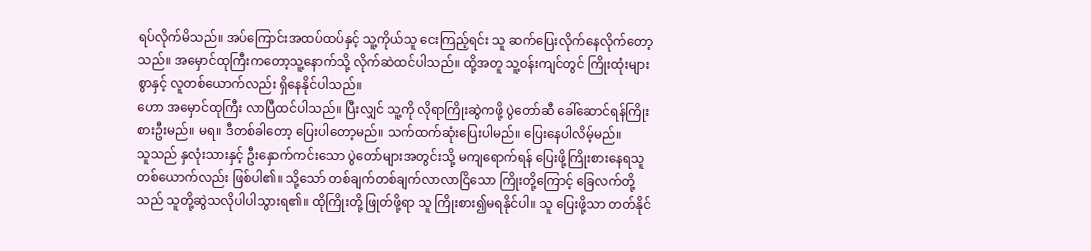ရပ်လိုက်မိသည်။ အပ်ကြောင်းအထပ်ထပ်နှင့် သူ့ကိုယ်သူ ငေးကြည့်ရင်း သူ ဆက်ပြေးလိုက်နေလိုက်တော့သည်။ အမှောင်ထုကြီးကတော့သူ့နောက်သို့ လိုက်ဆဲထင်ပါသည်။ ထို့အတူ သူ့ဝန်းကျင်တွင် ကြိုးထုံးများစွာနှင့် လူတစ်ယောက်လည်း ရှိနေနိုင်ပါသည်။
ဟော အမှောင်ထုကြီး လာပြီထင်ပါသည်။ ပြီးလျှင် သူ့ကို လိုရာကြိုးဆွဲကဖို့ ပွဲတော်ဆီ ခေါ်ဆောင်ရန်ကြိုးစားဦးမည်။ မရ။ ဒီတစ်ခါတော့ ပြေးပါတော့မည်။ သက်ထက်ဆုံးပြေးပါမည်။ ပြေးနေပါလိမ့်မည်။
သူသည် နှလုံးသားနှင့် ဦးနှောက်ကင်းသော ပွဲတော်များအတွင်းသို့ မကျရောက်ရန် ပြေးဖို့ကြိုးစားနေရသူ တစ်ယောက်လည်း ဖြစ်ပါ၏။ သို့သော် တစ်ချက်တစ်ချက်လာလာငြိသော ကြိုးတို့ကြောင့် ခြေလက်တို့သည် သူတို့ဆွဲသလိုပါပါသွားရ၏။ ထိုကြိုးတို့ ဖြုတ်ဖို့ရာ သူ ကြိုးစား၍မရနိုင်ပါ။ သူ ပြေးဖို့သာ တတ်နိုင်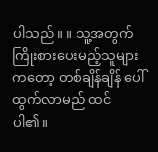ပါသည်။ ။ သူ့အတွက်ကြိုးစားပေးမည့်သူများကတော့ တစ်ချိန်ချိန် ပေါ်ထွက်လာမည် ထင်ပါ၏။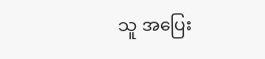သူ အပြေး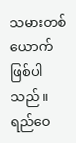သမားတစ်ယောက် ဖြစ်ပါသည်။
ရည်ဝေ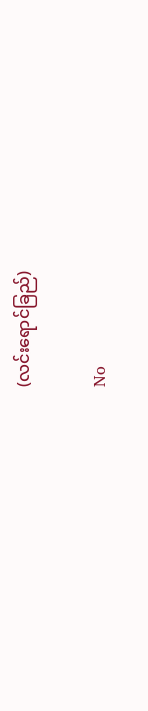(လင်းရောင်ခြည်)

No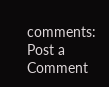comments:
Post a Comment